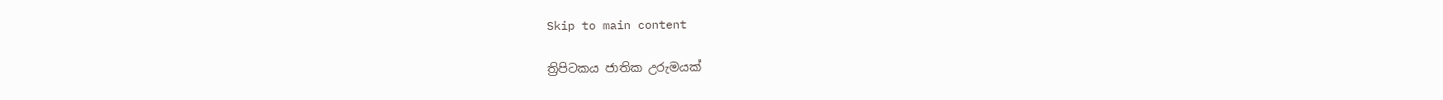Skip to main content

ත්‍රිපිටකය ජාතික උරුමයක්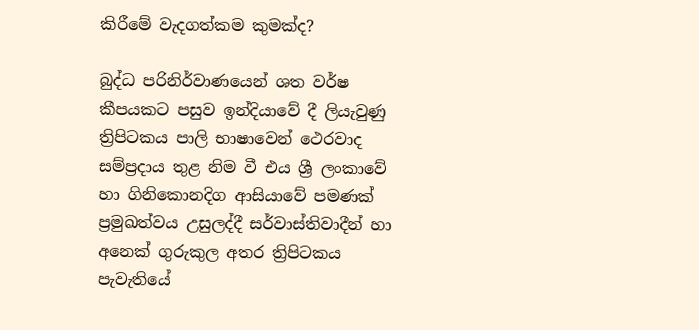කිරීමේ වැදගත්කම කුමක්ද?

බුද්ධ පරිනිර්වාණයෙන් ශත වර්ෂ කීපයකට පසුව ඉන්දියාවේ දී ලියැවුණු ත්‍රිපිටකය පාලි භාෂාවෙන් ථෙරවාද සම්ප්‍රදාය තුළ නිම වී එය ශ්‍රී ලංකාවේ හා ගිනිකොනදිග ආසියාවේ පමණක් ප්‍රමුඛත්වය උසුලද්දී සර්වාස්තිවාදීන් හා අනෙක් ගුරුකුල අතර ත්‍රිපිටකය පැවැතියේ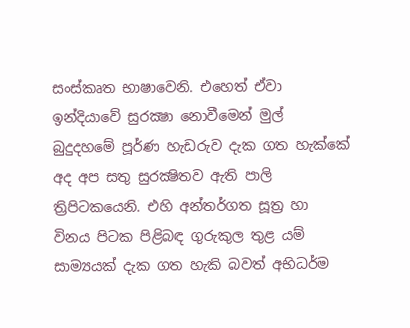සංස්කෘත භාෂාවෙනි. එහෙත් ඒවා ඉන්දියාවේ සුරක්‍ෂා නොවීමෙන් මුල් බුදුදහමේ පූර්ණ හැඩරුව දැක ගත හැක්කේ අද අප සතු සුරක්‍ෂිතව ඇති පාලි ත්‍රිපිටකයෙනි. එහි අන්තර්ගත සූත්‍ර හා විනය පිටක පිළිබඳ ගුරුකුල තුළ යම් සාම්‍යයක් දැක ගත හැකි බවත් අභිධර්ම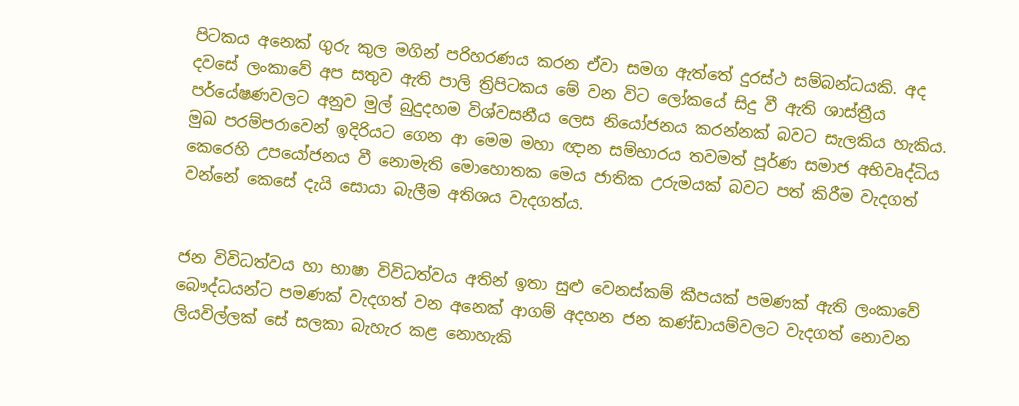පිටකය අනෙක් ගුරු කුල මගින් පරිහරණය කරන ඒවා සමග ඇත්තේ දුරස්ථ සම්බන්ධයකි. අද දවසේ ලංකාවේ අප සතුව ඇති පාලි ත්‍රිපිටකය මේ වන විට ලෝකයේ සිදු වී ඇති ශාස්ත්‍රීය පර්යේෂණවලට අනුව මුල් බුදුදහම විශ්වසනීය ලෙස නියෝජනය කරන්නක් බවට සැලකිය හැකිය. මුඛ පරම්පරාවෙන් ඉදිරියට ගෙන ආ මෙම මහා ඥාන සම්භාරය තවමත් පූර්ණ සමාජ අභිවෘද්ධිය කෙරෙහි උපයෝජනය වී නොමැති මොහොතක මෙය ජාතික උරුමයක් බවට පත් කිරීම වැදගත් වන්නේ කෙසේ දැයි සොයා බැලීම අතිශය වැදගත්ය.


ජන විවිධත්වය හා භාෂා විවිධත්වය අතින් ඉතා සුළු වෙනස්කම් කීපයක් පමණක් ඇති ලංකාවේ බෞද්ධයන්ට පමණක් වැදගත් වන අනෙක් ආගම් අදහන ජන කණ්ඩායම්වලට වැදගත් නොවන ලියවිල්ලක් සේ සලකා බැහැර කළ නොහැකි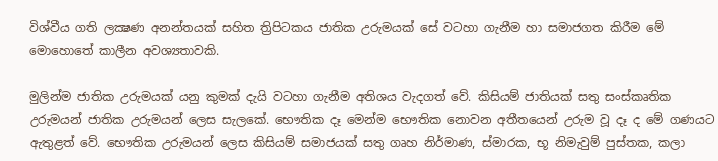විශ්වීය ගති ලක්‍ෂණ අනන්තයක් සහිත ත්‍රිපිටකය ජාතික උරුමයක් සේ වටහා ගැනීම හා සමාජගත කිරීම මේ මොහොතේ කාලීන අවශ්‍යතාවකි.

මුලින්ම ජාතික උරුමයක් යනු කුමක් දැයි වටහා ගැනීම අතිශය වැදගත් වේ. කිසියම් ජාතියක් සතු සංස්කෘතික උරුමයන් ජාතික උරුමයන් ලෙස සැලකේ. භෞතික දෑ මෙන්ම භෞතික නොවන අතීතයෙන් උරුම වූ දෑ ද මේ ගණයට ඇතුළත් වේ. භෞතික උරුමයන් ලෙස කිසියම් සමාජයක් සතු ගෘහ නිර්මාණ, ස්මාරක, භූ නිමැවුම් පුස්තක, කලා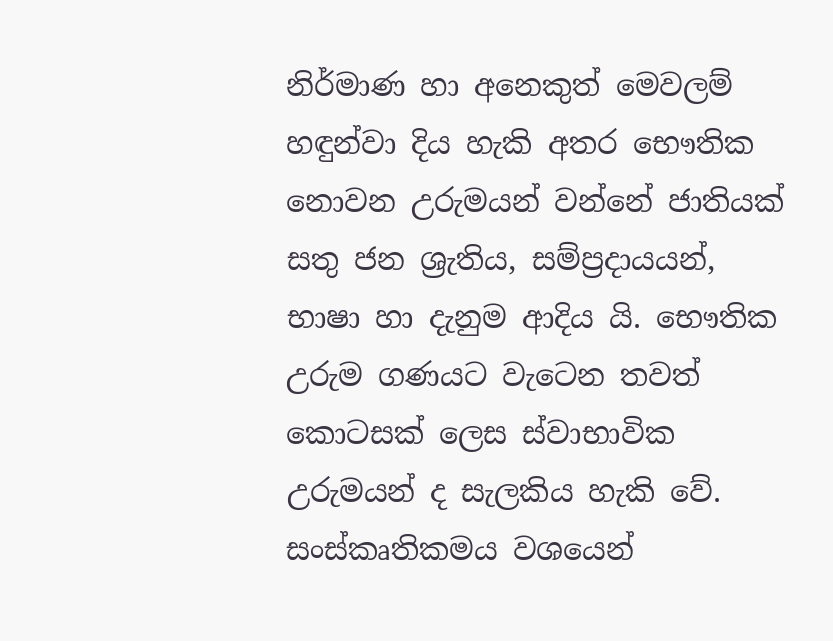නිර්මාණ හා අනෙකුත් මෙවලම් හඳුන්වා දිය හැකි අතර භෞතික නොවන උරුමයන් වන්නේ ජාතියක් සතු ජන ශ්‍රැතිය, සම්ප්‍රදායයන්, භාෂා හා දැනුම ආදිය යි. භෞතික උරුම ගණයට වැටෙන තවත් කොටසක් ලෙස ස්වාභාවික උරුමයන් ද සැලකිය හැකි වේ. සංස්කෘතිකමය වශයෙන්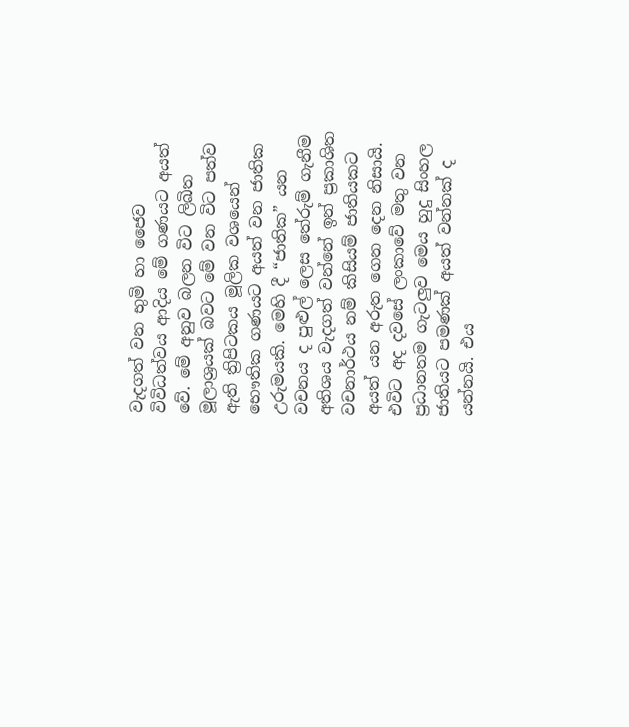වැදගත් වන භුමි හා ජෛව විවිධත්වය ආදිය මේ ගණයට අයත් වේ. මේ අනුව බලන විට ලිඛිත මූලාශ්‍රයක් බවට මේ වන විට පත්ව ඇති ත්‍රිපිටකය මූලික වශයෙන් භෞතික ගණයට අයත් වන ජාතික උරුමයකි. මෙහි දී “ජාතික” යන වචනය ද පුළුල් ලෙස තේරුම් ගැනීම අතිශය වැදගත් වන්නේ ඉන් ප්‍රකාශිත වචනාර්ථය නම් කිසියම් ජාතියකට අයත් යන අරුත ගෙන දෙන නිසායි. එවිට අද දවසේ ලංකාවේ මතු වන ප්‍රධානතම ගැටලුව මෙය හුදු සිංහල ජාතියට පමණක් අයත් වන්නක් ද යන්නයි. එය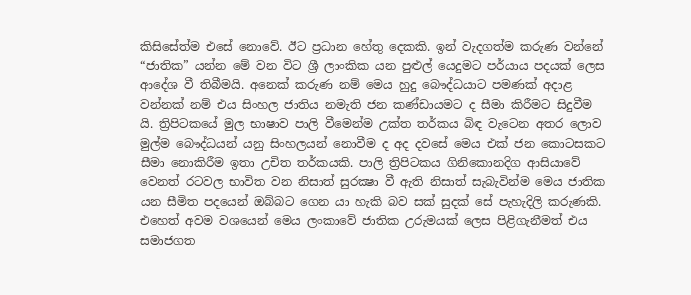කිසිසේත්ම එසේ නොවේ. ඊට ප්‍රධාන හේතු දෙකකි. ඉන් වැදගත්ම කරුණ වන්නේ “ජාතික” යන්න මේ වන විට ශ්‍රී ලාංකික යන පුළුල් යෙදුමට පර්යාය පදයක් ලෙස ආදේශ වී තිබීමයි. අනෙක් කරුණ නම් මෙය හුදු බෞද්ධයාට පමණක් අදාළ වන්නක් නම් එය සිංහල ජාතිය නමැති ජන කණ්ඩායමට ද සීමා කිරීමට සිදුවීම යි. ත්‍රිපිටකයේ මුල භාෂාව පාලි වීමෙන්ම උක්ත තර්කය බිඳ වැටෙන අතර ලොව මුල්ම බෞද්ධයන් යනු සිංහලයන් නොවීම ද අද දවසේ මෙය එක් ජන කොටසකට සීමා නොකිරීම ඉතා උචිත තර්කයකි. පාලි ත්‍රිපිටකය ගිනිකොනදිග ආසියාවේ වෙනත් රටවල භාවිත වන නිසාත් සුරක්‍ෂා වී ඇති නිසාත් සැබැවින්ම මෙය ජාතික යන සීමිත පදයෙන් ඔබ්බට ගෙන යා හැකි බව සක් සුදක් සේ පැහැදිලි කරුණකි. එහෙත් අවම වශයෙන් මෙය ලංකාවේ ජාතික උරුමයක් ලෙස පිළිගැනීමත් එය සමාජගත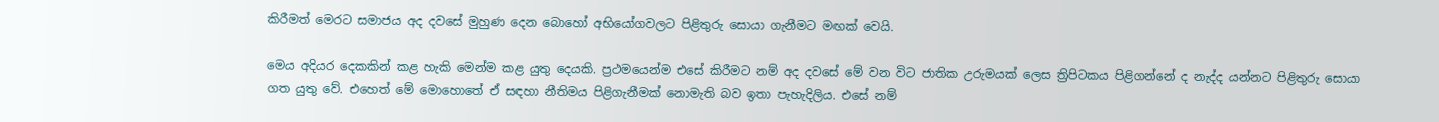කිරීමත් මෙරට සමාජය අද දවසේ මුහුණ දෙන බොහෝ අභියෝගවලට පිළිතුරු සොයා ගැනීමට මඟක් වෙයි.

මෙය අදියර දෙකකින් කළ හැකි මෙන්ම කළ යුතු දෙයකි. ප්‍රථමයෙන්ම එසේ කිරීමට නම් අද දවසේ මේ වන විට ජාතික උරුමයක් ලෙස ත්‍රිපිටකය පිළිගන්නේ ද නැද්ද යන්නට පිළිතුරු සොයා ගත යුතු වේ. එහෙත් මේ මොහොතේ ඒ සඳහා නීතිමය පිළිගැනීමක් නොමැති බව ඉතා පැහැදිලිය. එසේ නම්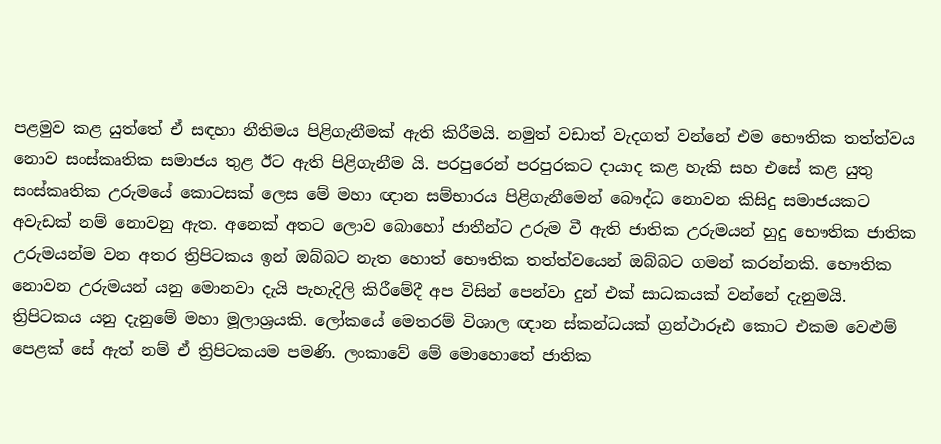පළමුව කළ යුත්තේ ඒ සඳහා නීතිමය පිළිගැනීමක් ඇති කිරීමයි. නමුත් වඩාත් වැදගත් වන්නේ එම භෞතික තත්ත්වය නොව සංස්කෘතික සමාජය තුළ ඊට ඇති පිළිගැනීම යි. පරපුරෙන් පරපුරකට දායාද කළ හැකි සහ එසේ කළ යුතු සංස්කෘතික උරුමයේ කොටසක් ලෙස මේ මහා ඥාන සම්භාරය පිළිගැනීමෙන් බෞද්ධ නොවන කිසිදු සමාජයකට අවැඩක් නම් නොවනු ඇත. අනෙක් අතට ලොව බොහෝ ජාතීන්ට උරුම වී ඇති ජාතික උරුමයන් හුදු භෞතික ජාතික උරුමයන්ම වන අතර ත්‍රිපිටකය ඉන් ඔබ්බට නැත හොත් භෞතික තත්ත්වයෙන් ඔබ්බට ගමන් කරන්නකි. භෞතික නොවන උරුමයන් යනු මොනවා දැයි පැහැදිලි කිරීමේදී අප විසින් පෙන්වා දුන් එක් සාධකයක් වන්නේ දැනුමයි. ත්‍රිපිටකය යනු දැනුමේ මහා මූලාශ්‍රයකි. ලෝකයේ මෙතරම් විශාල ඥාන ස්කන්ධයක් ග්‍රන්ථාරූඪ කොට එකම වෙළුම් පෙළක් සේ ඇත් නම් ඒ ත්‍රිපිටකයම පමණි. ලංකාවේ මේ මොහොතේ ජාතික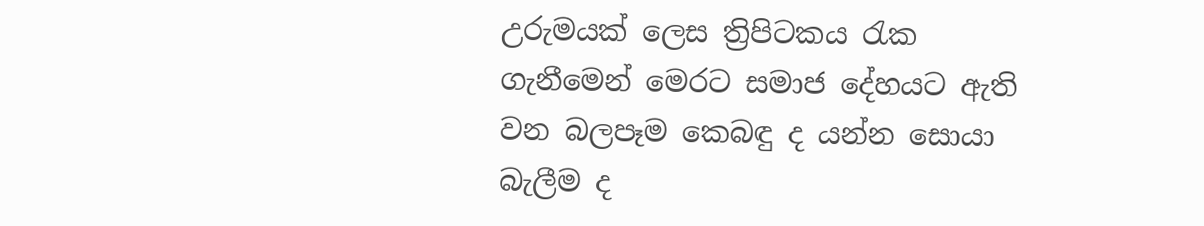උරුමයක් ලෙස ත්‍රිපිටකය රැක ගැනීමෙන් මෙරට සමාජ දේහයට ඇති වන බලපෑම කෙබඳු ද යන්න සොයා බැලීම ද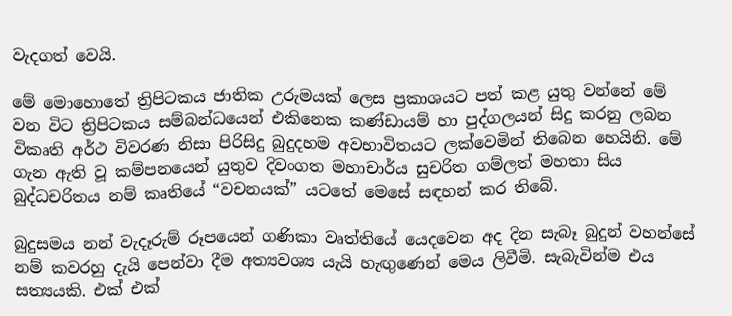වැදගත් වෙයි.

මේ මොහොතේ ත්‍රිපිටකය ජාතික උරුමයක් ලෙස ප්‍රකාශයට පත් කළ යුතු වන්නේ මේ වන විට ත්‍රිපිටකය සම්බන්ධයෙන් එකිනෙක කණ්ඩායම් හා පුද්ගලයන් සිදු කරනු ලබන විකෘති අර්ථ විවරණ නිසා පිරිසිදු බුදුදහම අවභාවිතයට ලක්වෙමින් තිබෙන හෙයිනි. මේ ගැන ඇති වූ කම්පනයෙන් යුතුව දිවංගත මහාචාර්ය සුචරිත ගම්ලත් මහතා සිය බුද්ධචරිතය නම් කෘතියේ “වචනයක්” යටතේ මෙසේ සඳහන් කර තිබේ.

බුදුසමය නන් වැදෑරුම් රූපයෙන් ගණිකා වෘත්තියේ යෙදවෙන අද දින සැබෑ බුදුන් වහන්සේ නම් කවරහු දැයි පෙන්වා දීම අත්‍යවශ්‍ය යැයි හැඟුණෙන් මෙය ලිවීමි. සැබැවින්ම එය සත්‍යයකි. එක් එක්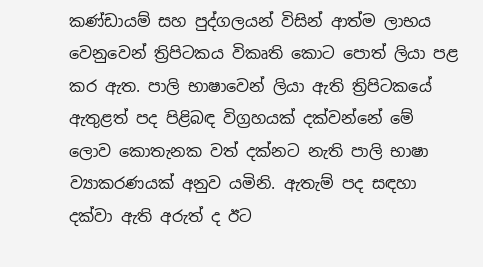කණ්ඩායම් සහ පුද්ගලයන් විසින් ආත්ම ලාභය වෙනුවෙන් ත්‍රිපිටකය විකෘති කොට පොත් ලියා පළ කර ඇත. පාලි භාෂාවෙන් ලියා ඇති ත්‍රිපිටකයේ ඇතුළත් පද පිළිබඳ විග්‍රහයක් දක්වන්නේ මේ ලොව කොතැනක වත් දක්නට නැති පාලි භාෂා ව්‍යාකරණයක් අනුව යමිනි. ඇතැම් පද සඳහා දක්වා ඇති අරුත් ද ඊට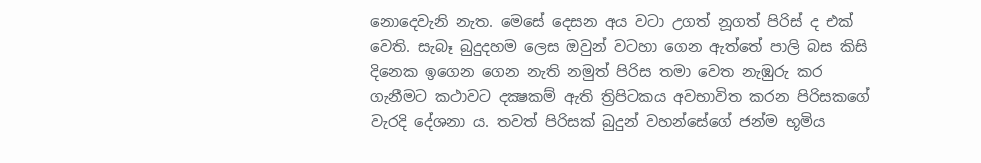නොදෙවැනි නැත. මෙසේ දෙසන අය වටා උගත් නූගත් පිරිස් ද එක් වෙති. සැබෑ බුදුදහම ලෙස ඔවුන් වටහා ගෙන ඇත්තේ පාලි බස කිසි දිනෙක ඉගෙන ගෙන නැති නමුත් පිරිස තමා වෙත නැඹුරු කර ගැනීමට කථාවට දක්‍ෂකම් ඇති ත්‍රිපිටකය අවභාවිත කරන පිරිසකගේ වැරදි දේශනා ය. තවත් පිරිසක් බුදුන් වහන්සේගේ ජන්ම භූමිය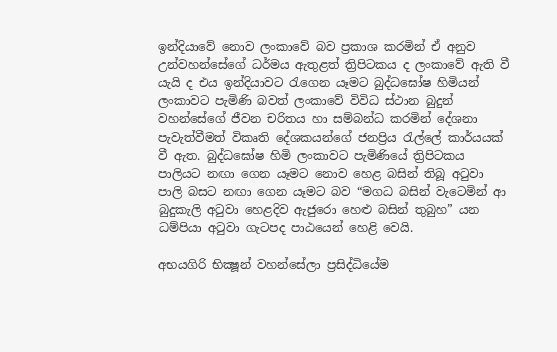ඉන්දියාවේ නොව ලංකාවේ බව ප්‍රකාශ කරමින් ඒ අනුව උන්වහන්සේගේ ධර්මය ඇතුළත් ත්‍රිපිටකය ද ලංකාවේ ඇති වී යැයි ද එය ඉන්දියාවට රැගෙන යෑමට බුද්ධඝෝෂ හිමියන් ලංකාවට පැමිණි බවත් ලංකාවේ විවිධ ස්ථාන බුදුන් වහන්සේගේ ජීවන චරිතය හා සම්බන්ධ කරමින් දේශනා පැවැත්වීමත් විකෘති දේශකයන්ගේ ජනප්‍රිය රැල්ලේ කාර්යයක් වී ඇත. බුද්ධඝෝෂ හිමි ලංකාවට පැමිණියේ ත්‍රිපිටකය පාලියට නඟා ගෙන යෑමට නොව හෙළ බසින් තිබූ අටුවා පාලි බසට නඟා ගෙන යෑමට බව “මගධ බසින් වැටෙමින් ආ බුදුකැලි අටුවා හෙළදිව ඇජුරො හෙළු බසින් තුබුහ” යන ධම්පියා අටුවා ගැටපද පාඨයෙන් හෙළි වෙයි.

අභයගිරි භික්‍ෂූන් වහන්සේලා ප්‍රසිද්ධියේම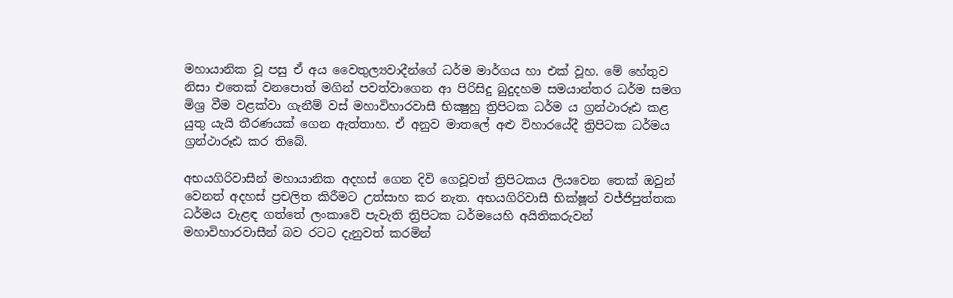මහායානික වූ පසු ඒ අය වෛතුල්‍යවාදීන්ගේ ධර්ම මාර්ගය හා එක් වූහ. මේ හේතුව නිසා එතෙක් වනපොත් මගින් පවත්වාගෙන ආ පිරිසිදු බුදුදහම සමයාන්තර ධර්ම සමග මිශ්‍ර වීම වළක්වා ගැනීම් වස් මහාවිහාරවාසී භික්‍ෂුහු ත්‍රිපිටක ධර්ම ය ග්‍රන්ථාරූඪ කළ යුතු යැයි තීරණයක් ගෙන ඇත්තාහ. ඒ අනුව මාතලේ අළු විහාරයේදී ත්‍රිපිටක ධර්මය ග්‍රන්ථාරූඪ කර තිබේ.

අභයගිරිවාසීන් මහායානික අදහස් ගෙන දිවි ගෙවූවත් ත්‍රිපිටකය ලියවෙන තෙක් ඔවුන් වෙනත් අදහස් ප්‍රචලිත කිරීමට උත්සාහ කර නැත. අභයගිරිවාසී භික්ෂූන් වජ්ජිපුත්තක ධර්මය වැළඳ ගත්තේ ලංකාවේ පැවැති ත්‍රිපිටක ධර්මයෙහි අයිතිකරුවන් මහාවිහාරවාසීන් බව රටට දැනුවත් කරමින්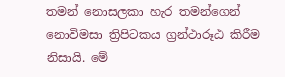තමන් නොසලකා හැර තමන්ගෙන් නොවිමසා ත්‍රිපිටකය ග්‍රන්ථාරූඨ කිරීම නිසායි. මේ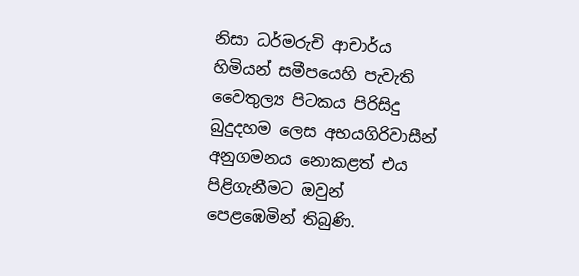නිසා ධර්මරුචි ආචාර්ය හිමියන් සමීපයෙහි පැවැති වෛතුල්‍ය පිටකය පිරිසිදු බුදුදහම ලෙස අභයගිරිවාසීන් අනුගමනය නොකළත් එය පිළිගැනීමට ඔවුන් පෙළඹෙමින් තිබුණි.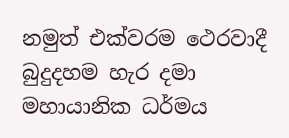නමුත් එක්වරම ථෙරවාදී බුදුදහම හැර දමා මහායානික ධර්මය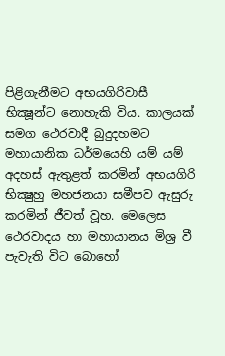පිළිගැනීමට අභයගිරිවාසී භික්‍ෂූන්ට නොහැකි විය. කාලයක් සමග ථෙරවාදී බුදුදහමට මහායානික ධර්මයෙහි යම් යම් අදහස් ඇතුළත් කරමින් අභයගිරි භික්‍ෂුහු මහජනයා සමීපව ඇසුරු කරමින් ජීවත් වූහ. මෙලෙස ථෙරවාදය හා මහායානය මිශ්‍ර වී පැවැති විට බොහෝ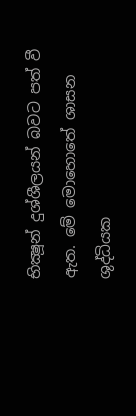භික්‍ෂූන් දුශ්ශීලයන් බවට පත් වී ඇත. මේ මොහොතේ ශාසන ශුද්ධියක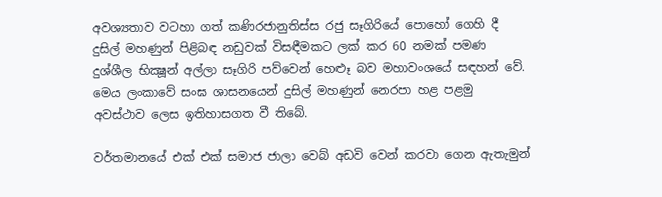අවශ්‍යතාව වටහා ගත් කණිරජානුතිස්ස රජු සෑගිරියේ පොහෝ ගෙහි දී දුසිල් මහණුන් පිළිබඳ නඩුවක් විසඳීමකට ලක් කර 60 නමක් පමණ දුශ්ශීල භික්‍ෂූන් අල්ලා සෑගිරි පව්වෙන් හෙළුෑ බව මහාවංශයේ සඳහන් වේ. මෙය ලංකාවේ සංඝ ශාසනයෙන් දුසිල් මහණුන් නෙරපා හළ පළමු අවස්ථාව ලෙස ඉතිහාසගත වී තිබේ.

වර්තමානයේ එක් එක් සමාජ ජාලා වෙබ් අඩවි වෙන් කරවා ගෙන ඇතැමුන්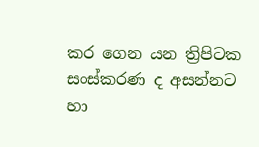කර ගෙන යන ත්‍රිපිටක සංස්කරණ ද අසන්නට හා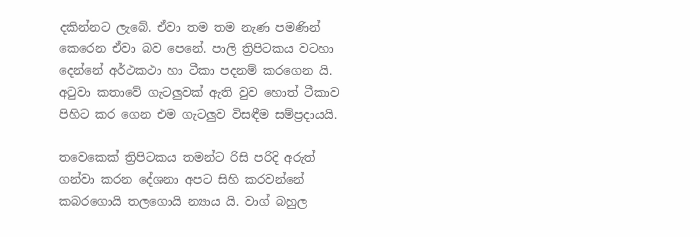දකින්නට ලැබේ. ඒවා තම තම නැණ පමණින් කෙරෙන ඒවා බව පෙනේ. පාලි ත්‍රිපිටකය වටහා දෙන්නේ අර්ථකථා හා ටීකා පදනම් කරගෙන යි. අටුවා කතාවේ ගැටලුවක් ඇති වුව හොත් ටීකාව පිහිට කර ගෙන එම ගැටලුව විසඳීම සම්ප්‍රදායයි.

තවෙකෙක් ත්‍රිපිටකය තමන්ට රිසි පරිදි අරුත් ගන්වා කරන දේශනා අපට සිහි කරවන්නේ කබරගොයි තලගොයි න්‍යාය යි. වාග් බහුල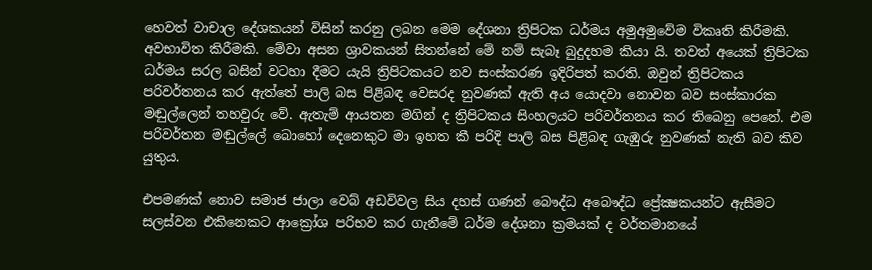හෙවත් වාචාල දේශකයන් විසින් කරනු ලබන මෙම දේශනා ත්‍රිපිටක ධර්මය අමුඅමුවේම විකෘති කිරීමකි. අවභාවිත කිරීමකි. මේවා අසන ශ්‍රාවකයන් සිතන්නේ මේ නම් සැබෑ බුදුදහම කියා යි. තවත් අයෙක් ත්‍රිපිටක ධර්මය සරල බසින් වටහා දීමට යැයි ත්‍රිපිටකයට නව සංස්කරණ ඉදිරිපත් කරති. ඔවුන් ත්‍රිපිටකය පරිවර්තනය කර ඇත්තේ පාලි බස පිළිබඳ වෙසරද නුවණක් ඇති අය යොදවා නොවන බව සංස්කාරක මඬුල්ලෙන් තහවුරු වේ. ඇතැම් ආයතන මගින් ද ත්‍රිපිටකය සිංහලයට පරිවර්තනය කර තිබෙනු පෙනේ. එම පරිවර්තන මඬුල්ලේ බොහෝ දෙනෙකුට මා ඉහත කී පරිදි පාලි බස පිළිබඳ ගැඹුරු නුවණක් නැති බව කිව යුතුය.

එපමණක් නොව සමාජ ජාලා වෙබ් අඩවිවල සිය දහස් ගණන් බෞද්ධ අබෞද්ධ ප්‍රේක්‍ෂකයන්ට ඇසීමට සලස්වන එකිනෙකට ආක්‍රෝශ පරිභව කර ගැනීමේ ධර්ම දේශනා ක්‍රමයක් ද වර්තමානයේ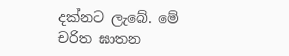දක්නට ලැබේ. මේ චරිත ඝාතන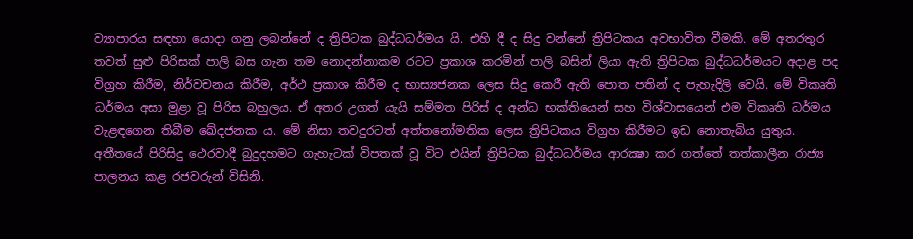ව්‍යාපාරය සඳහා යොදා ගනු ලබන්නේ ද ත්‍රිපිටක බුද්ධධර්මය යි. එහි දී ද සිදු වන්නේ ත්‍රිපිටකය අවභාවිත වීමකි. මේ අතරතුර තවත් සුළු පිරිසක් පාලි බස ගැන තම නොදන්නාකම රටට ප්‍රකාශ කරමින් පාලි බසින් ලියා ඇති ත්‍රිපිටක බුද්ධධර්මයට අදාළ පද විග්‍රහ කිරීම, නිර්වචනය කිරීම, අර්ථ ප්‍රකාශ කිරීම ද භාස්‍යජනක ලෙස සිදු කෙරී ඇති පොත පතින් ද පැහැදිලි වෙයි. මේ විකෘති ධර්මය අසා මුළා වූ පිරිස බහුලය. ඒ අතර උගත් යැයි සම්මත පිරිස් ද අන්ධ භක්තියෙන් සහ විශ්වාසයෙන් එම විකෘති ධර්මය වැළඳගෙන තිබීම ඛේදජනක ය. මේ නිසා තවදුරටත් අත්තනෝමතික ලෙස ත්‍රිපිටකය විග්‍රහ කිරීමට ඉඩ නොතැබිය යුතුය. අතීතයේ පිරිසිදු ථෙරවාදී බුදුදහමට ගැහැටක් විපතක් වූ විට එයින් ත්‍රිපිටක බුද්ධධර්මය ආරක්‍ෂා කර ගත්තේ තත්කාලීන රාජ්‍ය පාලනය කළ රජවරුන් විසිනි.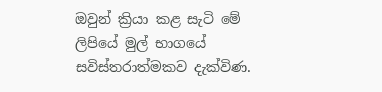ඔවුන් ක්‍රියා කළ සැටි මේ ලිපියේ මුල් භාගයේ සවිස්තරාත්මකව දැක්විණ.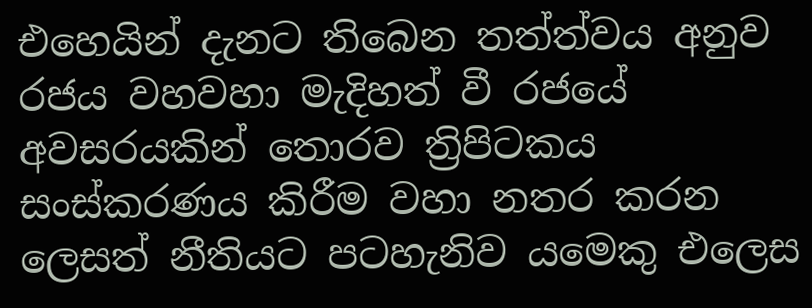එහෙයින් දැනට තිබෙන තත්ත්වය අනුව රජය වහවහා මැදිහත් වී රජයේ අවසරයකින් තොරව ත්‍රිපිටකය සංස්කරණය කිරීම වහා නතර කරන ලෙසත් නීතියට පටහැනිව යමෙකු එලෙස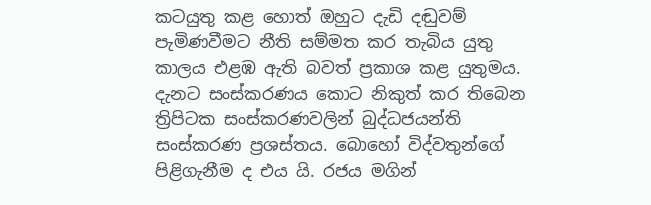කටයුතු කළ හොත් ඔහුට දැඩි දඬුවම් පැමිණවීමට නීති සම්මත කර තැබිය යුතු කාලය එළඹ ඇති බවත් ප්‍රකාශ කළ යුතුමය. දැනට සංස්කරණය කොට නිකුත් කර තිබෙන ත්‍රිපිටක සංස්කරණවලින් බුද්ධජයන්ති සංස්කරණ ප්‍රශස්තය. බොහෝ විද්වතුන්ගේ පිළිගැනීම ද එය යි. රජය මගින්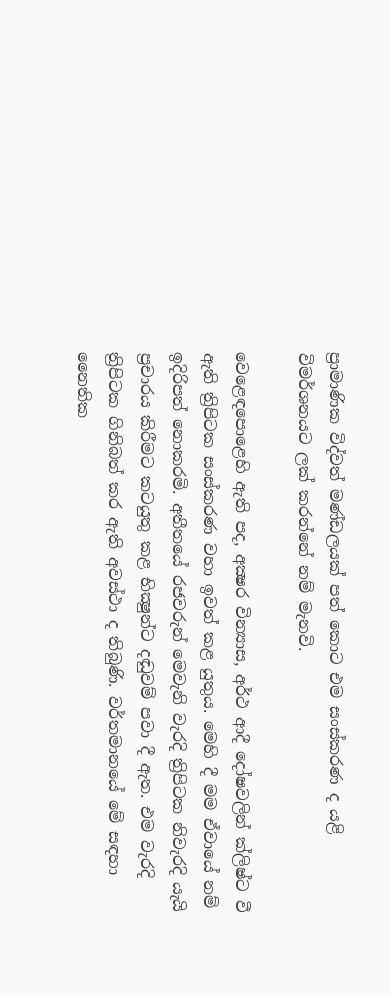ප්‍රාමාණික විද්වත් මණ්ඩලයක් පත් කොට එම සංස්කරණ ද යළි විමර්ශනයට ලක් කරන්නේ නම් මැනවි.

වෙළෙඳපොළෙහි ඇති පද, අක්‍ෂර වින්‍යාස, අර්ථ ආදී දෝෂවලින් ක්ලිෂ්ට වී ඇති ත්‍රිපිටක සංස්කරණ වහා ඉවත් කළ යුතුය. මෙහි දී මම ඒවායේ නම් ඉදිරිපත් නොකරමි. අතීතයේ රජවරුන් මෙවැනි වැරදි ත්‍රිපිටක නිවැරදි යැයි ප්‍රචාරය කිරීමට කටයුතු කළ භික්‍ෂුන්ට දඬුවම් පවා දී ඇත. එම වැරදි ත්‍රිපිටක ගිනිබත් කර ඇති අවස්ථා ද තිබුණි. වර්තමානයේ මේ සඳහා නෛතික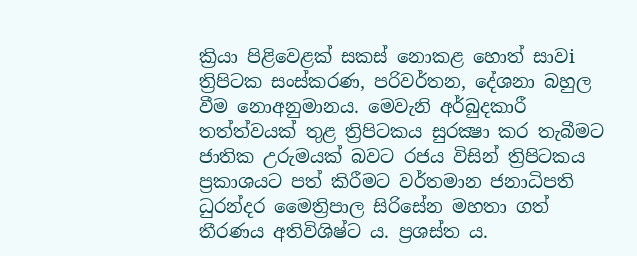ක්‍රියා පිළිවෙළක් සකස් නොකළ හොත් සාවi ත්‍රිපිටක සංස්කරණ, පරිවර්තන, දේශනා බහුල වීම නොඅනුමානය. මෙවැනි අර්බුදකාරී තත්ත්වයක් තුළ ත්‍රිපිටකය සුරක්‍ෂා කර තැබීමට ජාතික උරුමයක් බවට රජය විසින් ත්‍රිපිටකය ප්‍රකාශයට පත් කිරීමට වර්තමාන ජනාධිපති ධුරන්දර මෛත්‍රිපාල සිරිසේන මහතා ගත් තීරණය අතිවිශිෂ්ට ය. ප්‍රශස්ත ය.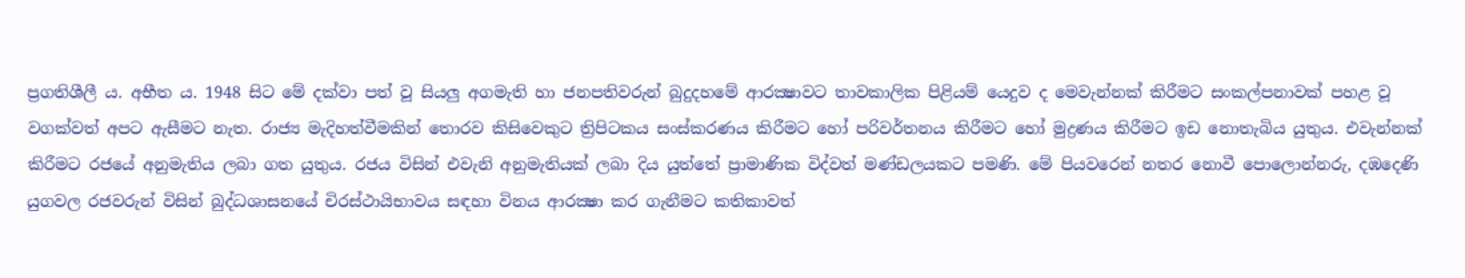ප්‍රගතිශීලී ය. අභීත ය. 1948 සිට මේ දක්වා පත් වූ සියලු අගමැති හා ජනපතිවරුන් බුදුදහමේ ආරක්‍ෂාවට තාවකාලික පිළියම් යෙදුව ද මෙවැන්නක් කිරීමට සංකල්පනාවක් පහළ වූ වගක්වත් අපට ඇසීමට නැත. රාජ්‍ය මැදිහත්වීමකින් තොරව කිසිවෙකුට ත්‍රිපිටකය සංස්කරණය කිරීමට හෝ පරිවර්තනය කිරීමට හෝ මුද්‍රණය කිරීමට ඉඩ නොතැබිය යුතුය. එවැන්නක් කිරීමට රජයේ අනුමැතිය ලබා ගත යුතුය. රජය විසින් එවැනි අනුමැතියක් ලබා දිය යුත්තේ ප්‍රාමාණික විද්වත් මණ්ඩලයකට පමණි. මේ පියවරෙන් නතර නොවී පොලොන්නරු, දඹදෙණි යුගවල රජවරුන් විසින් බුද්ධශාසනයේ චිරස්ථායිභාවය සඳහා විනය ආරක්‍ෂා කර ගැනීමට කතිකාවත්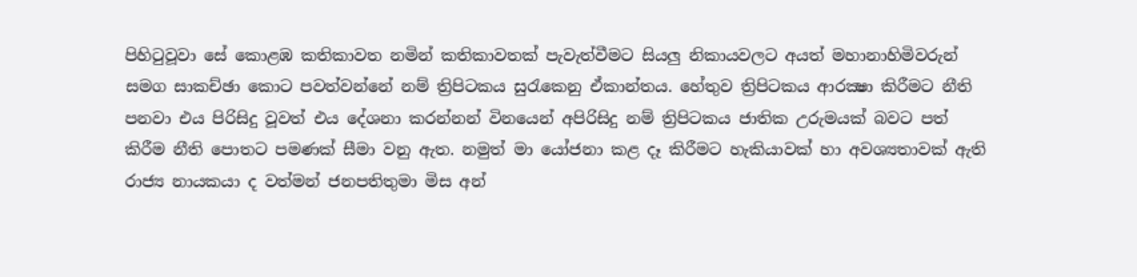පිහිටුවූවා සේ කොළඹ කතිකාවත නමින් කතිකාවතක් පැවැත්වීමට සියලු නිකායවලට අයත් මහානාහිමිවරුන් සමග සාකච්ඡා කොට පවත්වන්නේ නම් ත්‍රිපිටකය සුරැකෙනු ඒකාන්තය. හේතුව ත්‍රිපිටකය ආරක්‍ෂා කිරීමට නීති පනවා එය පිරිසිදු වූවත් එය දේශනා කරන්නන් විනයෙන් අපිරිසිදු නම් ත්‍රිපිටකය ජාතික උරුමයක් බවට පත් කිරීම නීති පොතට පමණක් සීමා වනු ඇත. නමුත් මා යෝජනා කළ දෑ කිරීමට හැකියාවක් හා අවශ්‍යතාවක් ඇති රාජ්‍ය නායකයා ද වත්මන් ජනපතිතුමා මිස අන්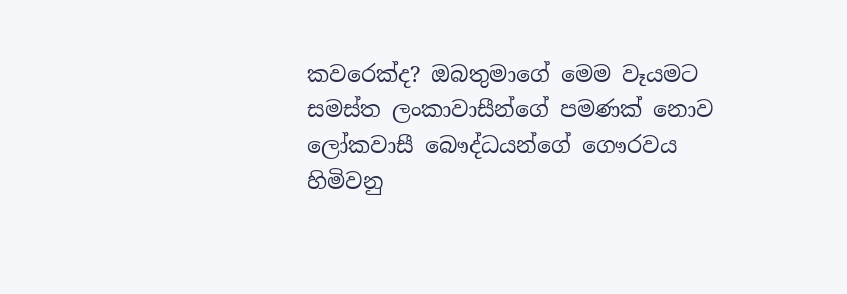කවරෙක්ද? ඔබතුමාගේ මෙම වෑයමට සමස්ත ලංකාවාසීන්ගේ පමණක් නොව ලෝකවාසී බෞද්ධයන්ගේ ගෞරවය හිමිවනු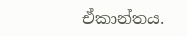ඒකාන්තය.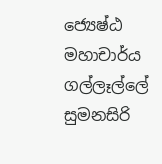ජ්‍යෙෂ්ඨ මහාචාර්ය ගල්ලෑල්ලේ සුමනසිරි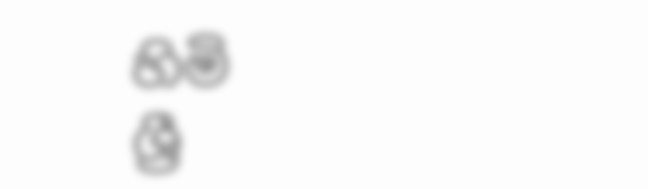හිමි
ශ්‍රී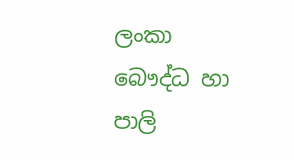ලංකා බෞද්ධ හා පාලි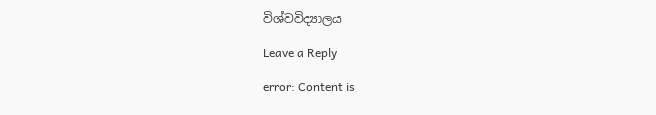විශ්වවිද්‍යාලය

Leave a Reply

error: Content is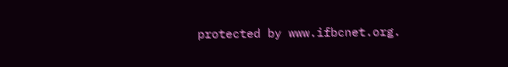protected by www.ifbcnet.org.